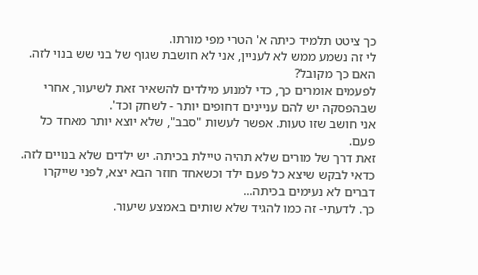כך ציטט תלמיד כיתה א' הטרי מפי מורתו.
לי זה נשמע ממש לא לעניין, אני לא חושבת שגוף של בני שש בנוי לזה.
האם כך מקובל?
לפעמים אומרים כך, כדי למנוע מילדים להשאיר זאת לשיעור, אחרי שבהפסקה יש להם עניינים דחופים יותר - לשחק וכד'.
אני חושב שזו טעות. אפשר לעשות "סבב", שלא יוצא יותר מאחד כל פעם.
זאת דרך של מורים שלא תהיה טיילת בכיתה. יש ילדים שלא בנויים לזה.
כדאי לבקש שיצא כל פעם ילד וכשאחד חוזר הבא יצא, לפני שייקרו דברים לא נעימים בכיתה...
כך. לדעתי- זה כמו להגיד שלא שותים באמצע שיעור.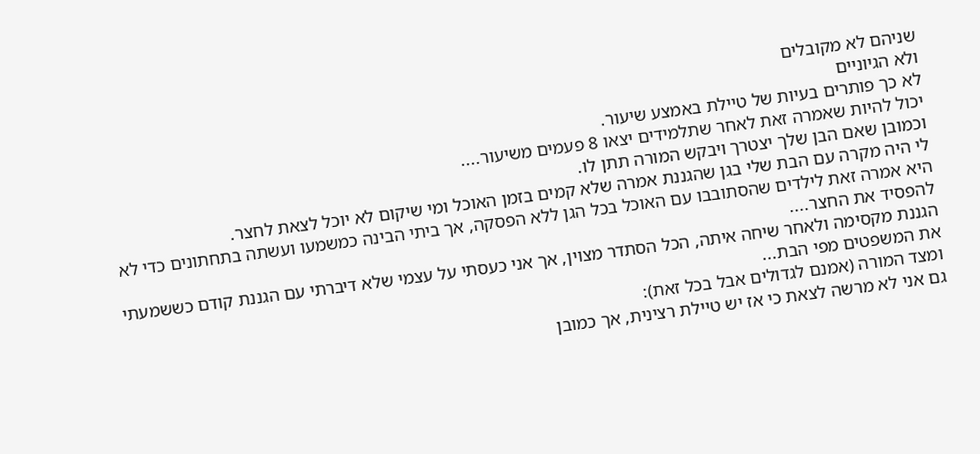שניהם לא מקובלים
ולא הגיוניים
לא כך פותרים בעיות של טיילת באמצע שיעור.
יכול להיות שאמרה זאת לאחר שתלמידים יצאו 8 פעמים משיעור....
וכמובן שאם הבן שלך יצטרך ויבקש המורה תתן לו.
לי היה מקרה עם הבת שלי בגן שהגננת אמרה שלא קמים בזמן האוכל ומי שיקום לא יוכל לצאת לחצר.
היא אמרה זאת לילדים שהסתובבו עם האוכל בכל הגן ללא הפסקה, אך ביתי הבינה כמשמעו ועשתה בתחתונים כדי לא להפסיד את החצר....
הגננת מקסימה ולאחר שיחה איתה, הכל הסתדר מצוין, אך אני כעסתי על עצמי שלא דיברתי עם הגננת קודם כששמעתי את המשפטים מפי הבת...
ומצד המורה (אמנם לגדולים אבל בכל זאת):
גם אני לא מרשה לצאת כי אז יש טיילת רצינית, אך כמובן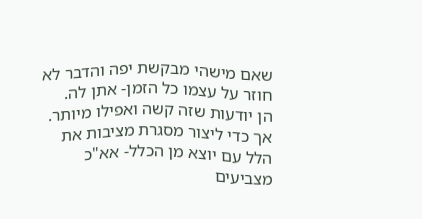שאם מישהי מבקשת יפה והדבר לא חוזר על עצמו כל הזמן- אתן לה.
הן יודעות שזה קשה ואפילו מיותר.
אך כדי ליצור מסגרת מציבות את הלל עם יוצא מן הכלל- אא"כ מצביעים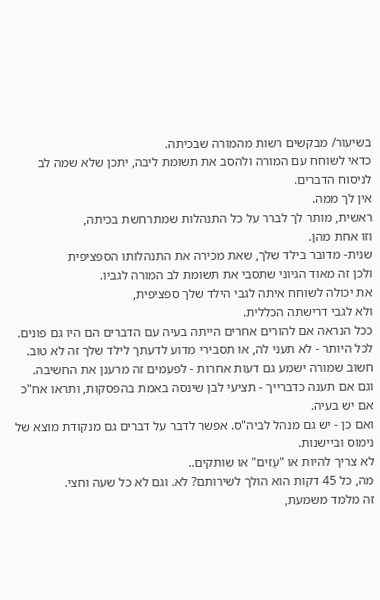בשיעור/ מבקשים רשות מהמורה שבכיתה.
כדאי לשוחח עם המורה ולהסב את תשומת ליבה, יתכן שלא שמה לב לניסוח הדברים.
אין לך ממה.
ראשית, מותר לך לברר על כל התנהלות שמתרחשת בכיתה,
וזו אחת מהן.
שנית- מדובר בילד שלך, שאת מכירה את התנהלותו הספציפית
ולכן זה מאוד הגיוני שתסבי את תשומת לב המורה לגביו.
את יכולה לשוחח איתה לגבי הילד שלך ספציפית,
ולא לגבי דרישתה הכללית.
ככל הנראה אם להורים אחרים הייתה בעיה עם הדברים הם היו גם פונים.
לכל היותר - לא תעני לה, או תסבירי מדוע לדעתך לילד שלך זה לא טוב.
חשוב שמורה ישמע גם דעות אחרות - לפעמים זה מרענן את החשיבה.
וגם אם תענה כדברייך - תציעי לבן שינסה באמת בהפסקות, ותראו אח"כ אם יש בעיה.
ואם כן - יש גם מנהל לביה"ס. אפשר לדבר על דברים גם מנקודת מוצא של נימוס וביישנות.
לא צריך להיות או "עַזים" או שותקים..
מה, כל 45 דקות הוא הולך לשירותם? לא. וגם לא כל שעה וחצי.
זה מלמד משמעת,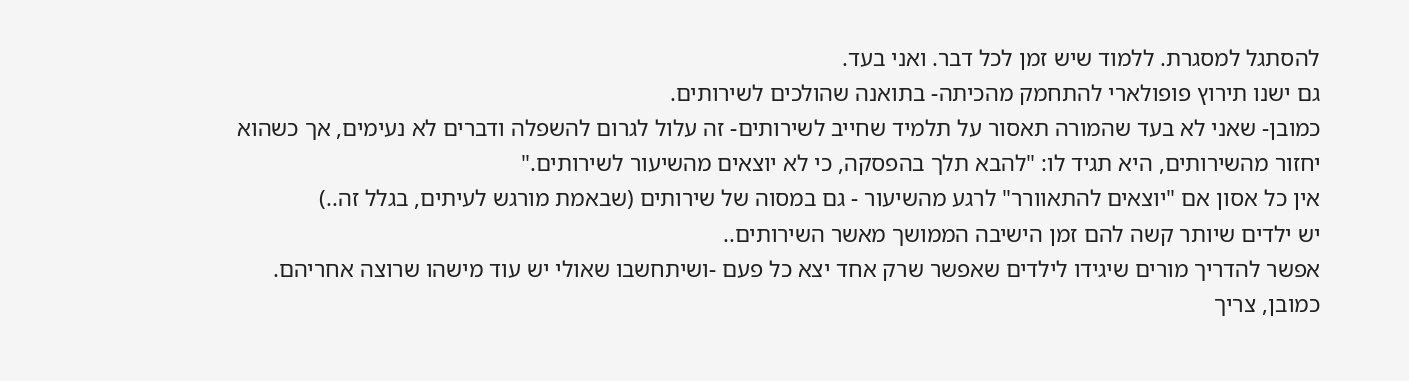להסתגל למסגרת. ללמוד שיש זמן לכל דבר. ואני בעד.
גם ישנו תירוץ פופולארי להתחמק מהכיתה- בתואנה שהולכים לשירותים.
כמובן- שאני לא בעד שהמורה תאסור על תלמיד שחייב לשירותים- זה עלול לגרום להשפלה ודברים לא נעימים, אך כשהוא יחזור מהשירותים, היא תגיד לו: "להבא תלך בהפסקה, כי לא יוצאים מהשיעור לשירותים."
אין כל אסון אם "יוצאים להתאוורר" לרגע מהשיעור - גם במסוה של שירותים (שבאמת מורגש לעיתים, בגלל זה..)
יש ילדים שיותר קשה להם זמן הישיבה הממושך מאשר השירותים..
אפשר להדריך מורים שיגידו לילדים שאפשר שרק אחד יצא כל פעם -ושיתחשבו שאולי יש עוד מישהו שרוצה אחריהם.
כמובן, צריך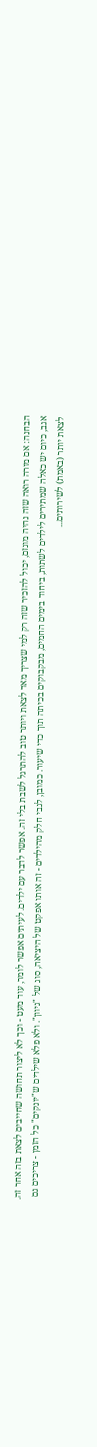הבחנה: אם מורה רואה שזה נהיה מוגזם, יכול להזכיר שזה רק למי שצריך מאד לצאת ויותר טוב להתרגל לשבת בלי זה. אפשר לדבר עם ילדים. לעיתים אפשר לומר, עוד מעט - וכך לא ליצור תחושה שחייבים לצאת בזה אחר זה.
אגב, כיום יש כאלה שמתירים לילדים לשתות, ביחוד בימים החמים, מבקבוקים בכיתה תוך כדי שיעור. כמובן, לגבי חלק מהילדים - זה אותו אפקט של היציאה, סוג של "גיוון". ולא פלא שילדים ש"יונקים" כל הזמן - צריכים גם לצאת יותר (באמת) לשירותים...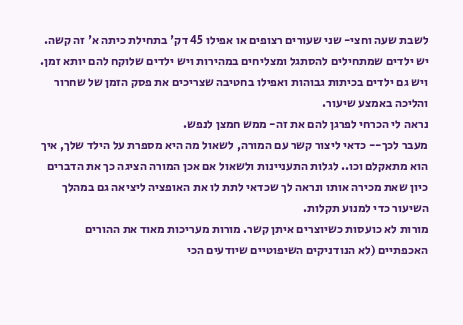לשבת שעה וחצי- שני שעורים רצופים או אפילו 45 דק' בתחילת כיתה א' זה קשה. יש ילדים שמתחילים להסתגל ומצליחים במהירות ויש ילדים שלוקח להם יותא זמן.
ויש גם ילדים בכיתות גבוהות ואפילו בחטיבה שצריכים את פסק הזמן של שחרור והליכה באמצע שיעור.
נראה לי הכרחי לפרגן להם את זה- ממש חמצן לנפש.
מעבר לכך-- כדאי ליצור קשר עם המורה, לשאול מה היא מספרת על הילד שלך, איך הוא מתאקלם וכו.. לגלות התעניינות ולשאול אם אכן המורה הציגה כך את הדברים כיון שאת מכירה אותו ונראה לך שכדאי לתת לו את האופציה ליציאה גם במהלך השיעור כדי למנוע תקלות.
מורות לא כועסות כשיוצרים איתן קשר. מורות מעריכות מאוד את ההורים האכפתיים (לא הנודניקים השיפוטיים שיודעים הכי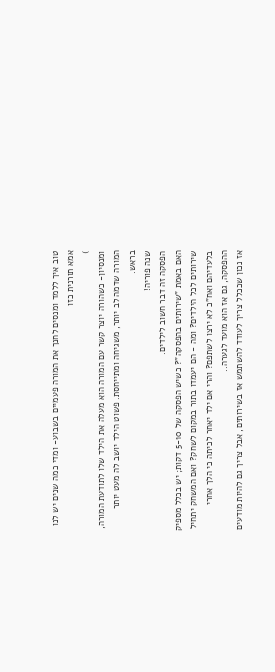טוב איך ללמד ומנסים לחנך את המורה פעמיים בשבוע- ומדי כמה שנים יש לנו אמא תורנית כזו
)
ומנסיון- כשהורה יוצר קשר עם המורה הוא מעלה את הילד שלו לתודעת המורה, המורה שדמה לב יותר, משגיחה ומתייחסת. פשוט הילד יושב לה מעט יותר בראש.
שנה פוריה!
הפסקה זה דבר חשוב לילדים.
האם באמת "שירותים בהפסקה"? כשיש הפסקה של 5-10 דקות; יש בכלל מספיק שירותים לכל הילדים? ומה - הם יעמדו בתור במקום לשחק? ואם המשחק יתחיל בלעדיהם ואח"כ לא ירצו לשתפם? והרי אם ילד יאחר לכיתה כי הלך אחרי ההפסקה, גם אז הוא מועד לגערה..
אז נכון שככלל צריך לעודד להשתמש אז בשירותים, אבל צריך גם להיות מודעים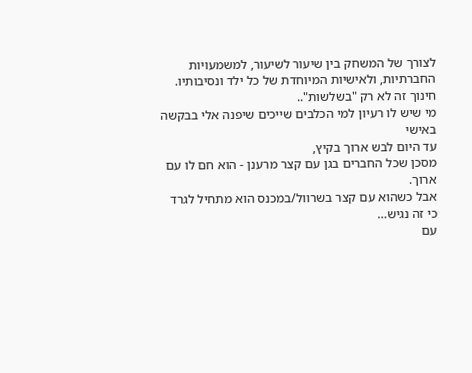לצורך של המשחק בין שיעור לשיעור, למשמעויות החברתיות, ולאישיות המיוחדת של כל ילד ונסיבותיו.
חינוך זה לא רק "בשלשות"..
מי שיש לו רעיון למי הכלבים שייכים שיפנה אלי בבקשה באישי
עד היום לבש ארוך בקיץ,
מסכן שכל החברים בגן עם קצר מרענן - הוא חם לו עם ארוך.
אבל כשהוא עם קצר בשרוול/במכנס הוא מתחיל לגרד כי זה נגיש…
עם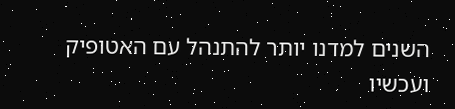השנים למדנו יותר להתנהל עם האטופיק ועכשיו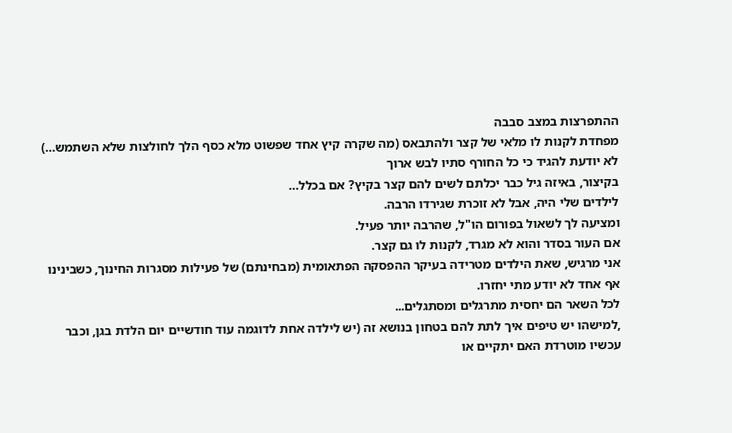ההתפרצות במצב סבבה
מפחדת לקנות לו מלאי של קצר ולהתבאס (מה שקרה קיץ אחד שפשוט מלא כסף הלך לחולצות שלא השתמש…)
לא יודעת להגיד כי כל החורף סתיו לבש ארוך
בקיצור, באיזה גיל כבר יכלתם לשים להם קצר בקיץ? אם בכלל…
לילדים שלי היה, אבל לא זוכרת שגירדו הרבה.
ומציעה לך לשאול בפורום הו"ל, שהרבה יותר פעיל.
אם העור בסדר והוא לא מגרד, לקנות לו גם קצר.
אני מרגיש, שאת הילדים מטרידה בעיקר ההפסקה הפתאומית (מבחינתם) של פעילות מסגרות החינוך, כשבינינו אף אחד לא יודע מתי יחזרו.
לכל השאר הם יחסית מתרגלים ומסתגלים...
,למישהו יש טיפים איך לתת להם בטחון בנושא זה (יש לילדה אחת לדוגמה עוד חודשיים יום הלדת בגן, וכבר עכשיו מוטרדת האם יתקיים או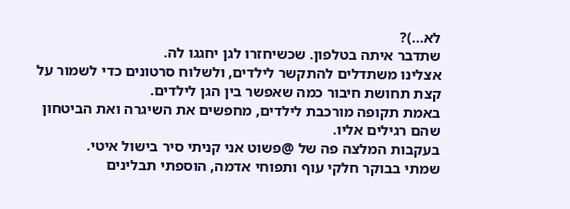לא...)?
שתדבר איתה בטלפון. שכשיחזרו לגן יחגגו לה.
אצלינו משתדלים להתקשר לילדים, ולשלוח סרטונים כדי לשמור על קצת תחושת חיבור כמה שאפשר בין הגן לילדים.
באמת תקופה מורכבת לילדים, מחפשים את השיגרה ואת הביטחון שהם רגילים אליו.
בעקבות המלצה פה של @פשוט אני קניתי סיר בישול איטי.
שמתי בבוקר חלקי עוף ותפוחי אדמה, הוספתי תבלינים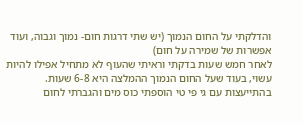והדלקתי על החום הנמוך (יש שתי דרגות חום- נמוך וגבוה, ועוד אפשרות של שמירה על חום)
לאחר חמש שעות בדקתי וראיתי שהעוף לא מתחיל אפילו להיות עשוי, בעוד שעל החום הנמוך ההמלצה היא 6-8 שעות.
בהתייעצות עם גי פי טי הוספתי כוס מים והגברתי לחום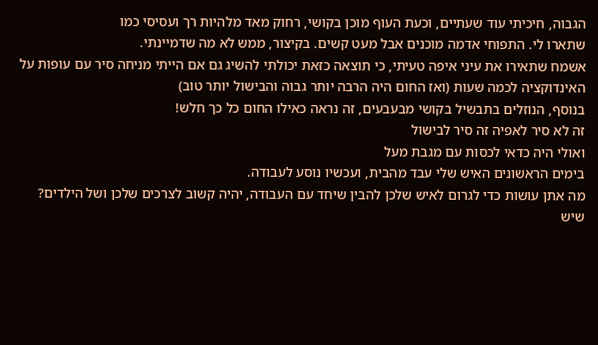הגבוה, חיכיתי עוד שעתיים, וכעת העוף מוכן בקושי, רחוק מאד מלהיות רך ועסיסי כמו
שתארו לי. התפוחי אדמה מוכנים אבל מעט קשים. בקיצור, ממש לא מה שדמיינתי.
אשמח שתאירו את עיני איפה טעיתי, כי תוצאה כזאת יכולתי להשיג גם אם הייתי מניחה סיר עם עופות על האינדוקציה לכמה שעות (ואז החום היה הרבה יותר גבוה והבישול יותר טוב)
בנוסף, הנוזלים בתבשיל בקושי מבעבעים, זה נראה כאילו החום כל כך חלש!
זה לא סיר לאפיה זה סיר לבישול
ואולי היה כדאי לכסות עם מגבת מעל
בימים הראשונים האיש שלי עבד מהבית, ועכשיו נוסע לעבודה.
מה אתן עושות כדי לגרום לאיש שלכן להבין שיחד עם העבודה, יהיה קשוב לצרכים שלכן ושל הילדים?
שיש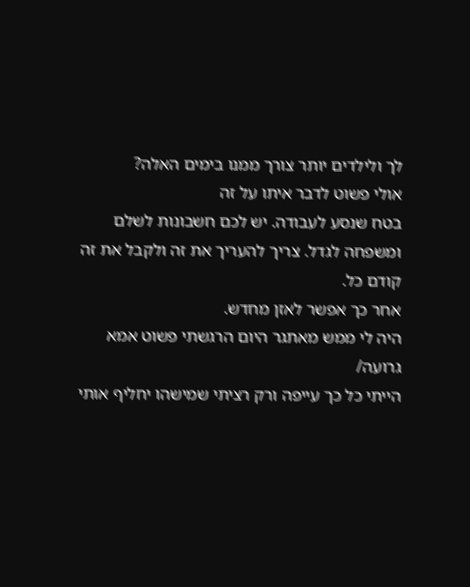לך ולילדים יותר צורך ממנו בימים האלה?
אולי פשוט לדבר איתו על זה
בטח שנסע לעבודה. יש לכם חשבונות לשלם ומשפחה לגדל. צריך להעריך את זה ולקבל את זה קודם כל.
אחר כך אפשר לאזן מחדש.
היה לי ממש מאתגר היום הרגשתי פשוט אמא גרועה/
הייתי כל כך עייפה ורק רציתי שמישהו יחליף אותי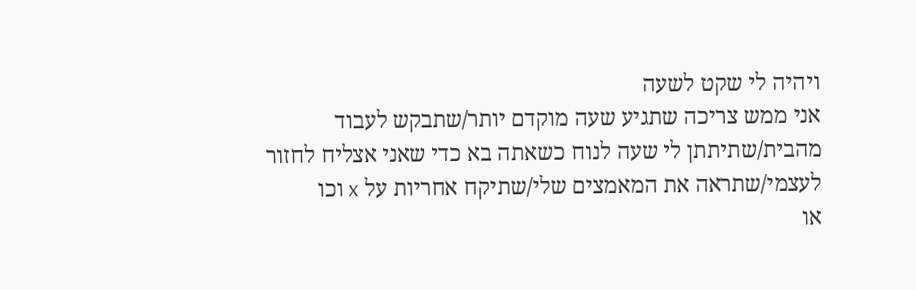ויהיה לי שקט לשעה
אני ממש צריכה שתגיע שעה מוקדם יותר/שתבקש לעבוד מהבית/שתיתתן לי שעה לנוח כשאתה בא כדי שאני אצליח לחזור לעצמי/שתראה את המאמצים שלי/שתיקח אחריות על x וכו
או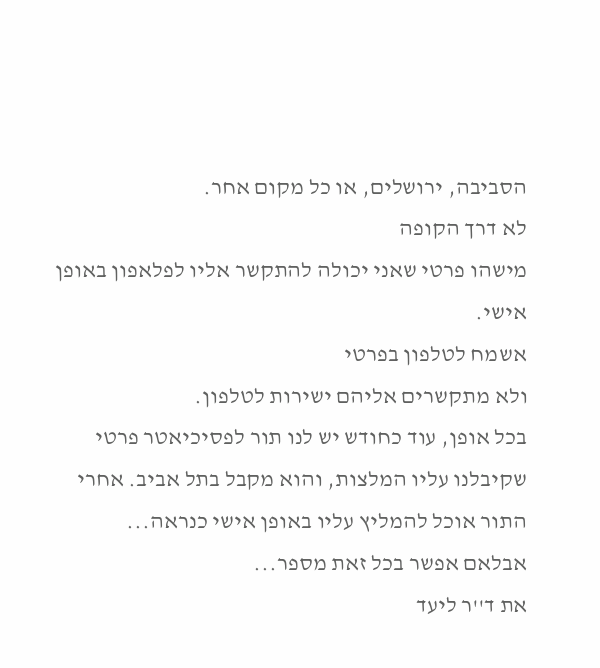הסביבה, ירושלים, או כל מקום אחר.
לא דרך הקופה
מישהו פרטי שאני יכולה להתקשר אליו לפלאפון באופן אישי.
אשמח לטלפון בפרטי
ולא מתקשרים אליהם ישירות לטלפון.
בכל אופן, עוד כחודש יש לנו תור לפסיכיאטר פרטי שקיבלנו עליו המלצות, והוא מקבל בתל אביב. אחרי התור אוכל להמליץ עליו באופן אישי כנראה...
אבלאם אפשר בכל זאת מספר...
את ד''ר ליעד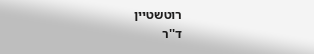רוטשטיין
ד''ר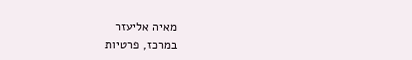מאיה אליעזר
במרכז, פרטיות